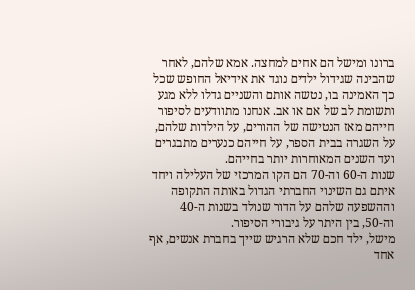ברונו ומישל הם אחים למחצה. אמא שלהם, לאחר שהבינה שגידול ילדים נוגד את אידיאל החופש שכל כך האמינה בו, נטשה אותם והשניים גדלו ללא מגע ותשומת לב של אם או אב. אנחנו מתוודעים לסיפור חייהם מאז הנטישה של ההורים, על הילדות שלהם, על השגרה בבית הספר, על חייהם כנערים מתבגרים ועד השנים המאוחרות יותר בחייהם.
שנות ה-60 וה-70 הם הקו המרכזי של העלילה ויחד איתם גם השינוי החברתי הגדול באותה התקופה וההשפעה שלהם על הדור שנולד בשנות ה-40 וה-50, בין היתר על גיבורי הסיפור.
מישל, ילד חכם שלא הרגיש שייך בחברת אנשים, אף אחד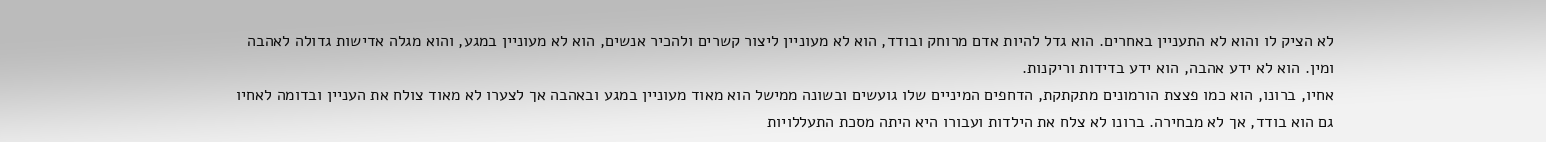לא הציק לו והוא לא התעניין באחרים. הוא גדל להיות אדם מרוחק ובודד, הוא לא מעוניין ליצור קשרים ולהכיר אנשים, הוא לא מעוניין במגע, והוא מגלה אדישות גדולה לאהבה ומין. הוא לא ידע אהבה, הוא ידע בדידות וריקנות.
אחיו, ברונו, הוא כמו פצצת הורמונים מתקתקת, הדחפים המיניים שלו גועשים ובשונה ממישל הוא מאוד מעוניין במגע ובאהבה אך לצערו לא מאוד צולח את העניין ובדומה לאחיו גם הוא בודד, אך לא מבחירה. ברונו לא צלח את הילדות ועבורו היא היתה מסכת התעללויות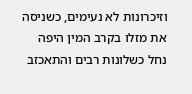וזיכרונות לא נעימים, כשניסה את מזלו בקרב המין היפה נחל כשלונות רבים והתאכזב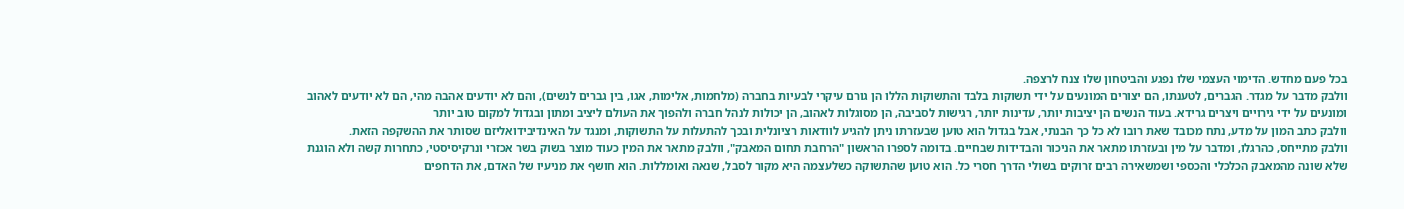בכל פעם מחדש. הדימוי העצמי שלו נפגע והביטחון שלו צנח לרצפה.
וולבק מדבר על מגדר. הגברים, לטענתו, הם יצורים המונעים על ידי תשוקות בלבד והתשוקות הללו הן גורם עיקרי לבעיות בחברה (מלחמות, אלימות, אגו, בין גברים לנשים), והם לא יודעים אהבה מהי, הם לא יודעים לאהוב ומונעים על ידי גירויים ויצרים גרידא. בעוד הנשים הן יציבות יותר, עדינות יותר, רגישות לסביבה, הן מסוגלות לאהוב, הן יכולות לנהל חברה ולהפוך את העולם ליציב ומתון ובגדול למקום טוב יותר
וולבק כתב המון על מדע, נתח מכובד שאת רובו לא כל כך הבנתי, אבל בגדול הוא טוען שבעזרתו ניתן להגיע לוודאות רציונלית ובכך להתעלות על התשוקות, ומנגד על האינדיבידואליזם שסותר את ההשקפה הזאת.
וולבק מתייחס, כהרגלו, ומדבר על מין ובעזרתו מתאר את הניכור והבדידות שבחיים. בדומה לספרו הראשון "הרחבת תחום המאבק", וולבק מתאר את המין כעוד מוצר בשוק בשר אכזרי ונרקיסיסטי, כתחרות קשה ולא הוגנת שלא שונה מהמאבק הכלכלי והכספי ושמשאירה רבים זרוקים בשולי הדרך חסרי כל. הוא טוען שהתשוקה כשלעצמה היא מקור לסבל, שנאה ואומללות. הוא חושף את מניעיו של האדם, את הדחפים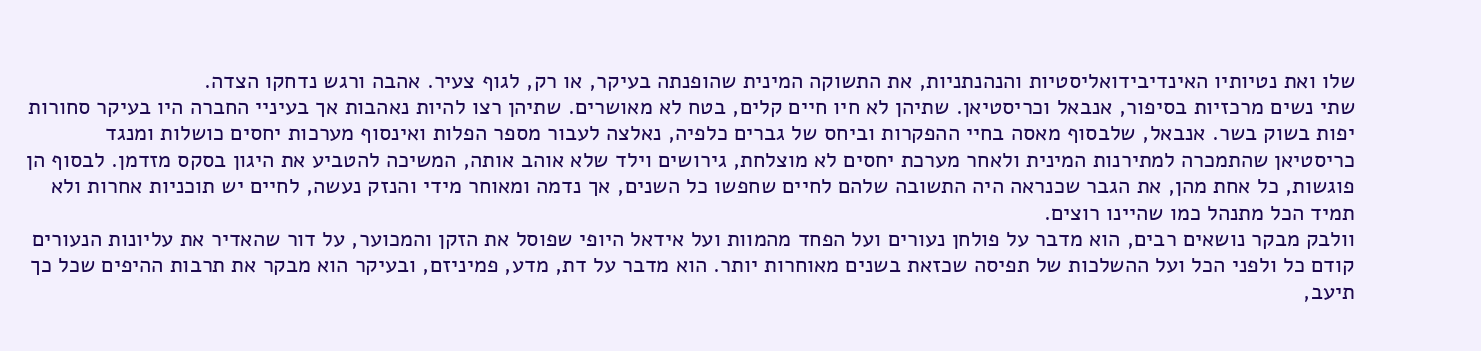שלו ואת נטיותיו האינדיבידואליסטיות והנהנתניות, את התשוקה המינית שהופנתה בעיקר, או רק, לגוף צעיר. אהבה ורגש נדחקו הצדה.
שתי נשים מרכזיות בסיפור, אנבאל וכריסטיאן. שתיהן לא חיו חיים קלים, בטח לא מאושרים. שתיהן רצו להיות נאהבות אך בעיניי החברה היו בעיקר סחורות יפות בשוק בשר. אנבאל, שלבסוף מאסה בחיי ההפקרות וביחס של גברים כלפיה, נאלצה לעבור מספר הפלות ואינסוף מערכות יחסים כושלות ומנגד כריסטיאן שהתמכרה למתירנות המינית ולאחר מערכת יחסים לא מוצלחת, גירושים וילד שלא אוהב אותה, המשיכה להטביע את היגון בסקס מזדמן. לבסוף הן פוגשות, כל אחת מהן, את הגבר שכנראה היה התשובה שלהם לחיים שחפשו כל השנים, אך נדמה ומאוחר מידי והנזק נעשה, לחיים יש תוכניות אחרות ולא תמיד הכל מתנהל כמו שהיינו רוצים.
וולבק מבקר נושאים רבים, הוא מדבר על פולחן נעורים ועל הפחד מהמוות ועל אידאל היופי שפוסל את הזקן והמכוער, על דור שהאדיר את עליונות הנעורים קודם כל ולפני הכל ועל ההשלכות של תפיסה שכזאת בשנים מאוחרות יותר. הוא מדבר על דת, מדע, פמיניזם, ובעיקר הוא מבקר את תרבות ההיפים שכל כך תיעב,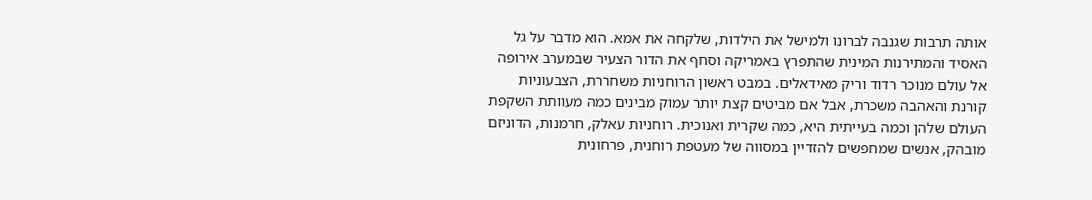אותה תרבות שגנבה לברונו ולמישל את הילדות, שלקחה את אמא. הוא מדבר על גל האסיד והמתירנות המינית שהתפרץ באמריקה וסחף את הדור הצעיר שבמערב אירופה אל עולם מנוכר רדוד וריק מאידאלים. במבט ראשון הרוחניות משחררת, הצבעוניות קורנת והאהבה משכרת, אבל אם מביטים קצת יותר עמוק מבינים כמה מעוותת השקפת העולם שלהן וכמה בעייתית היא, כמה שקרית ואנוכית. רוחניות עאלק, חרמנות, הדוניזם מובהק, אנשים שמחפשים להזדיין במסווה של מעטפת רוחנית, פרחונית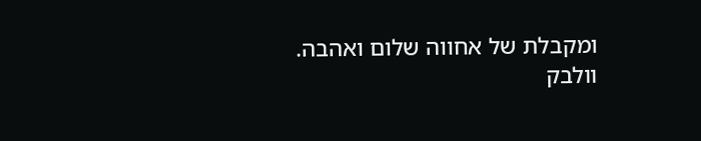ומקבלת של אחווה שלום ואהבה.
וולבק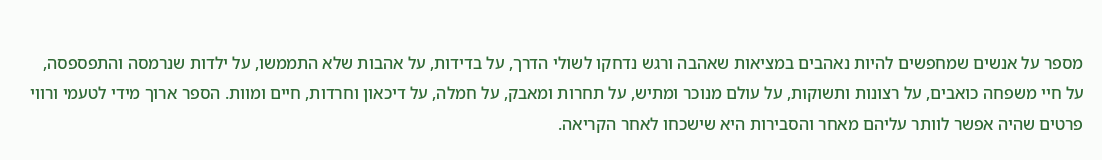מספר על אנשים שמחפשים להיות נאהבים במציאות שאהבה ורגש נדחקו לשולי הדרך, על בדידות, על אהבות שלא התממשו, על ילדות שנרמסה והתפספסה, על חיי משפחה כואבים, על רצונות ותשוקות, על עולם מנוכר ומתיש, על תחרות ומאבק, על חמלה, על דיכאון וחרדות, חיים ומוות. הספר ארוך מידי לטעמי ורווי פרטים שהיה אפשר לוותר עליהם מאחר והסבירות היא שישכחו לאחר הקריאה.